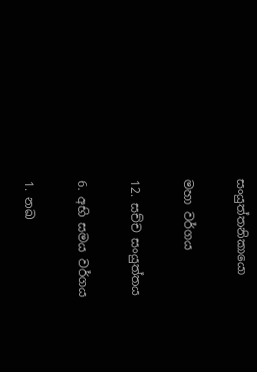සංයුත්තනිකායො

මහා වර්ගය

12. සච්ච සංයුත්තය

6. අභි සමය වර්ගය

1. නඛ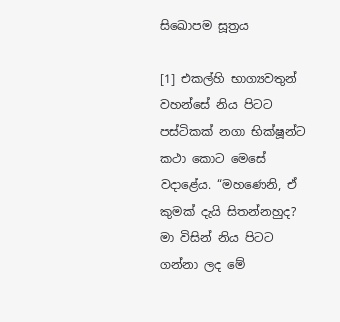සිඛොපම සූත්‍රය

[1] එකල්හි භාග්‍යවතුන් වහන්සේ නිය පිටට පස්ටිකක් නගා භික්ෂූන්ට කථා කොට මෙසේ වදාළේය. “මහණෙනි, ඒ කුමක් දැයි සිතන්නහුද? මා විසින් නිය පිටට ගන්නා ලද මේ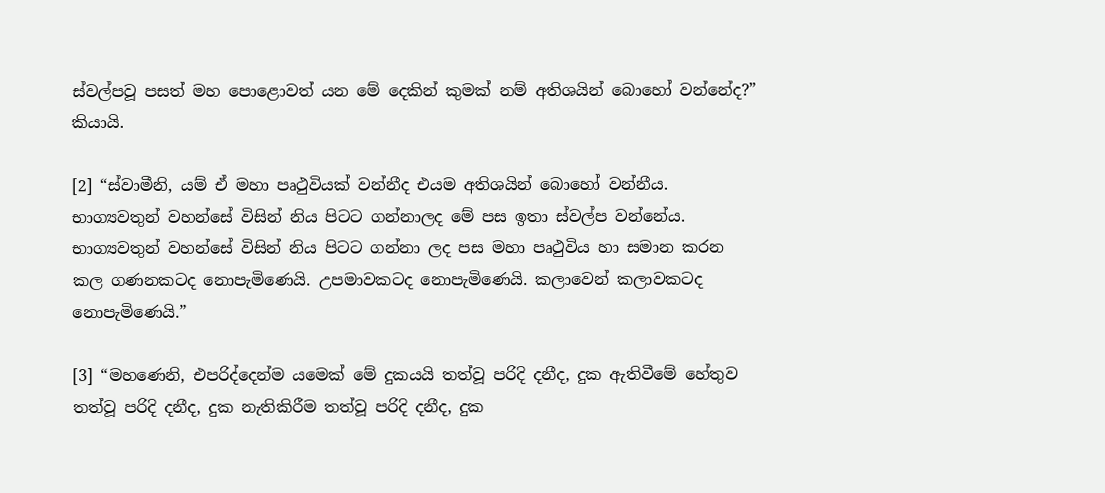ස්වල්පවූ පසත් මහ පොළොවත් යන මේ දෙකින් කුමක් නම් අතිශයින් බොහෝ වන්නේද?” කියායි.

[2] “ස්වාමීනි, යම් ඒ මහා පෘථුවියක් වන්නීද එයම අතිශයින් බොහෝ වන්නීය. භාග්‍යවතුන් වහන්සේ විසින් නිය පිටට ගන්නාලද මේ පස ඉතා ස්වල්ප වන්නේය. භාග්‍යවතුන් වහන්සේ විසින් නිය පිටට ගන්නා ලද පස මහා පෘථුවිය හා සමාන කරන කල ගණනකටද නොපැමිණෙයි. උපමාවකටද නොපැමිණෙයි. කලාවෙන් කලාවකටද නොපැමිණෙයි.”

[3] “මහණෙනි, එපරිද්දෙන්ම යමෙක් මේ දුකයයි තත්වූ පරිදි දනීද, දුක ඇතිවීමේ හේතුව තත්වූ පරිදි දනීද, දුක නැතිකිරීම තත්වූ පරිදි දනීද, දුක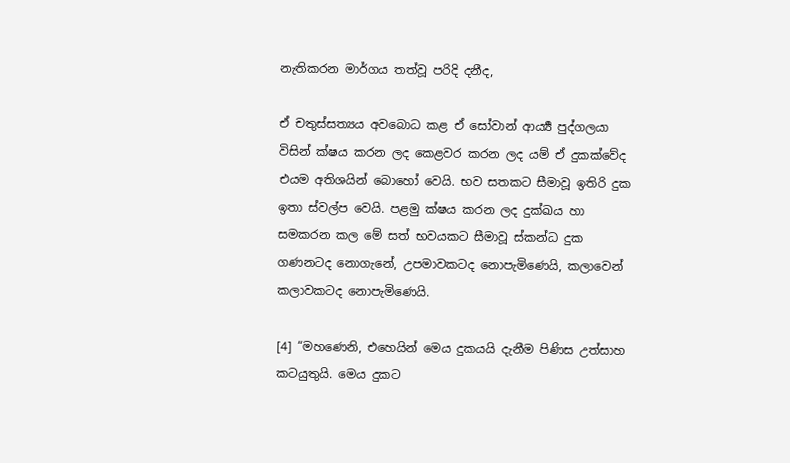නැතිකරන මාර්ගය තත්වූ පරිදි දනීද,

ඒ චතුස්සත්‍යය අවබොධ කළ ඒ සෝවාන් ආර්‍ය්‍ය පුද්ගලයා විසින් ක්ෂය කරන ලද කෙළවර කරන ලද යම් ඒ දුකක්වේද එයම අතිශයින් බොහෝ වෙයි. භව සතකට සීමාවූ ඉතිරි දුක ඉතා ස්වල්ප වෙයි. පළමු ක්ෂය කරන ලද දුක්ඛය හා සමකරන කල මේ සත් භවයකට සීමාවූ ස්කන්ධ දුක ගණනටද නොගැනේ, උපමාවකටද නොපැමිණෙයි, කලාවෙන් කලාවකටද නොපැමිණෙයි.

[4] “මහණෙනි, එහෙයින් මෙය දුකයයි දැනීම පිණිස උත්සාහ කටයුතුයි. මෙය දුකට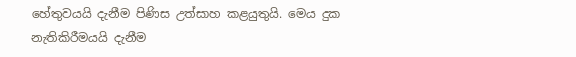හේතුවයයි දැනීම පිණිස උත්සාහ කළයුතුයි. මෙය දුක නැතිකිරීමයයි දැනීම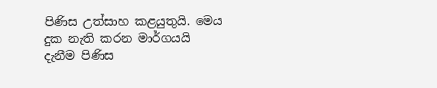පිණිස උත්සාහ කළයුතුයි. මෙය දුක නැති කරන මාර්ගයයි දැනීම පිණිස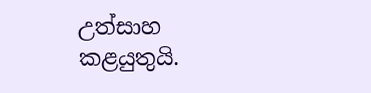උත්සාහ කළයුතුයි.